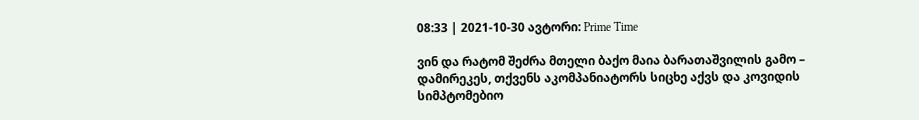08:33 | 2021-10-30 ავტორი: Prime Time

ვინ და რატომ შეძრა მთელი ბაქო მაია ბარათაშვილის გამო – დამირეკეს, თქვენს აკომპანიატორს სიცხე აქვს და კოვიდის სიმპტომებიო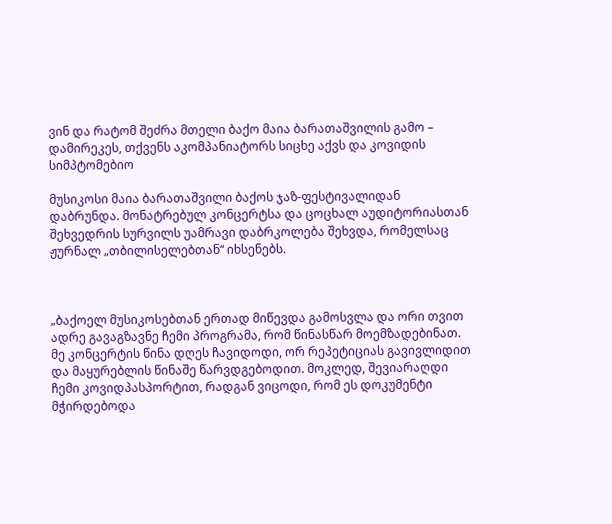ვინ და რატომ შეძრა მთელი ბაქო მაია ბარათაშვილის გამო – დამირეკეს, თქვენს აკომპანიატორს სიცხე აქვს და კოვიდის სიმპტომებიო

მუსიკოსი მაია ბარათაშვილი ბაქოს ჯაზ-ფესტივალიდან დაბრუნდა. მონატრებულ კონცერტსა და ცოცხალ აუდიტორიასთან შეხვედრის სურვილს უამრავი დაბრკოლება შეხვდა, რომელსაც ჟურნალ „თბილისელებთან“ იხსენებს.



„ბაქოელ მუსიკოსებთან ერთად მიწევდა გამოსვლა და ორი თვით ადრე გავაგზავნე ჩემი პროგრამა, რომ წინასწარ მოემზადებინათ. მე კონცერტის წინა დღეს ჩავიდოდი, ორ რეპეტიციას გავივლიდით და მაყურებლის წინაშე წარვდგებოდით. მოკლედ, შევიარაღდი ჩემი კოვიდპასპორტით, რადგან ვიცოდი, რომ ეს დოკუმენტი მჭირდებოდა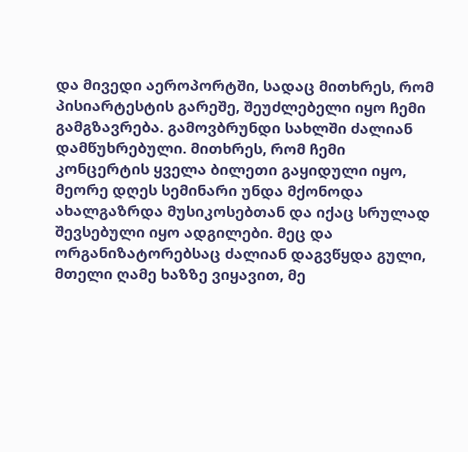და მივედი აეროპორტში, სადაც მითხრეს, რომ პისიარტესტის გარეშე, შეუძლებელი იყო ჩემი გამგზავრება. გამოვბრუნდი სახლში ძალიან დამწუხრებული. მითხრეს, რომ ჩემი კონცერტის ყველა ბილეთი გაყიდული იყო, მეორე დღეს სემინარი უნდა მქონოდა ახალგაზრდა მუსიკოსებთან და იქაც სრულად შევსებული იყო ადგილები. მეც და ორგანიზატორებსაც ძალიან დაგვწყდა გული, მთელი ღამე ხაზზე ვიყავით, მე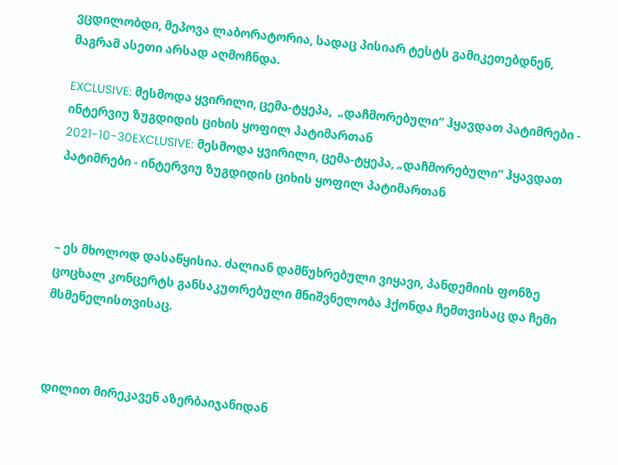ვცდილობდი, მეპოვა ლაბორატორია, სადაც პისიარ ტესტს გამიკეთებდნენ, მაგრამ ასეთი არსად აღმოჩნდა.

EXCLUSIVE: მესმოდა ყვირილი, ცემა-ტყეპა,  „დაჩმორებული“ ჰყავდათ პატიმრები - ინტერვიუ ზუგდიდის ციხის ყოფილ პატიმართან
2021-10-30EXCLUSIVE: მესმოდა ყვირილი, ცემა-ტყეპა, „დაჩმორებული“ ჰყავდათ პატიმრები - ინტერვიუ ზუგდიდის ციხის ყოფილ პატიმართან



– ეს მხოლოდ დასაწყისია. ძალიან დამწუხრებული ვიყავი, პანდემიის ფონზე ცოცხალ კონცერტს განსაკუთრებული მნიშვნელობა ჰქონდა ჩემთვისაც და ჩემი მსმენელისთვისაც.



დილით მირეკავენ აზერბაიჯანიდან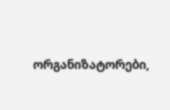ორგანიზატორები,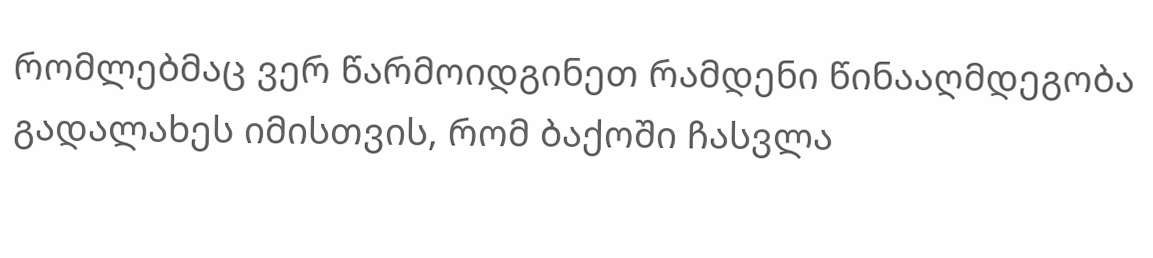რომლებმაც ვერ წარმოიდგინეთ რამდენი წინააღმდეგობა გადალახეს იმისთვის, რომ ბაქოში ჩასვლა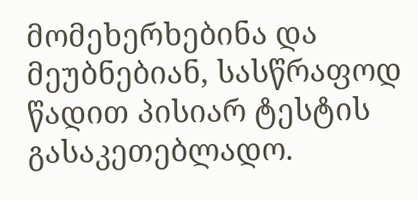მომეხერხებინა და მეუბნებიან, სასწრაფოდ წადით პისიარ ტესტის გასაკეთებლადო.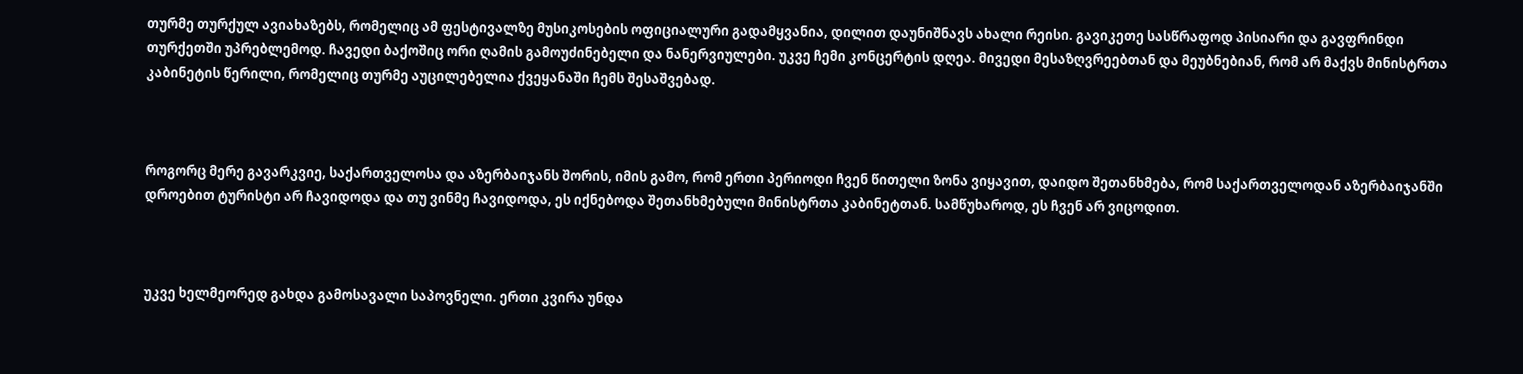თურმე თურქულ ავიახაზებს, რომელიც ამ ფესტივალზე მუსიკოსების ოფიციალური გადამყვანია, დილით დაუნიშნავს ახალი რეისი. გავიკეთე სასწრაფოდ პისიარი და გავფრინდი თურქეთში უპრებლემოდ. ჩავედი ბაქოშიც ორი ღამის გამოუძინებელი და ნანერვიულები. უკვე ჩემი კონცერტის დღეა. მივედი მესაზღვრეებთან და მეუბნებიან, რომ არ მაქვს მინისტრთა კაბინეტის წერილი, რომელიც თურმე აუცილებელია ქვეყანაში ჩემს შესაშვებად.



როგორც მერე გავარკვიე, საქართველოსა და აზერბაიჯანს შორის, იმის გამო, რომ ერთი პერიოდი ჩვენ წითელი ზონა ვიყავით, დაიდო შეთანხმება, რომ საქართველოდან აზერბაიჯანში დროებით ტურისტი არ ჩავიდოდა და თუ ვინმე ჩავიდოდა, ეს იქნებოდა შეთანხმებული მინისტრთა კაბინეტთან. სამწუხაროდ, ეს ჩვენ არ ვიცოდით.



უკვე ხელმეორედ გახდა გამოსავალი საპოვნელი. ერთი კვირა უნდა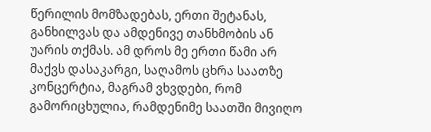წერილის მომზადებას, ერთი შეტანას, განხილვას და ამდენივე თანხმობის ან უარის თქმას. ამ დროს მე ერთი წამი არ მაქვს დასაკარგი, საღამოს ცხრა საათზე კონცერტია, მაგრამ ვხვდები, რომ გამორიცხულია, რამდენიმე საათში მივიღო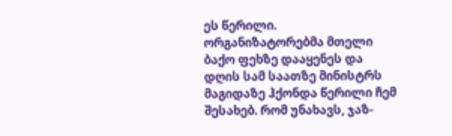ეს წერილი. ორგანიზატორებმა მთელი ბაქო ფეხზე დააყენეს და დღის სამ საათზე მინისტრს მაგიდაზე ჰქონდა წერილი ჩემ შესახებ. რომ უნახავს, ჯაზ-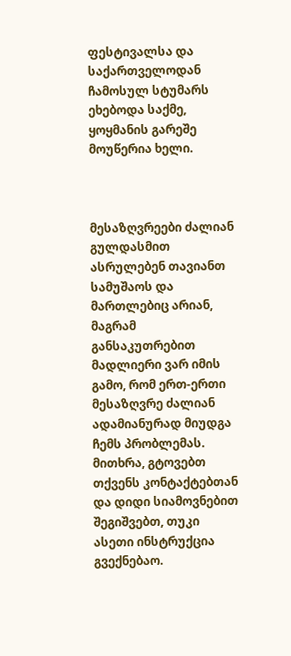ფესტივალსა და საქართველოდან ჩამოსულ სტუმარს ეხებოდა საქმე, ყოყმანის გარეშე მოუწერია ხელი.



მესაზღვრეები ძალიან გულდასმით ასრულებენ თავიანთ სამუშაოს და მართლებიც არიან, მაგრამ განსაკუთრებით მადლიერი ვარ იმის გამო, რომ ერთ-ერთი მესაზღვრე ძალიან ადამიანურად მიუდგა ჩემს პრობლემას. მითხრა, გტოვებთ თქვენს კონტაქტებთან და დიდი სიამოვნებით შეგიშვებთ, თუკი ასეთი ინსტრუქცია გვექნებაო.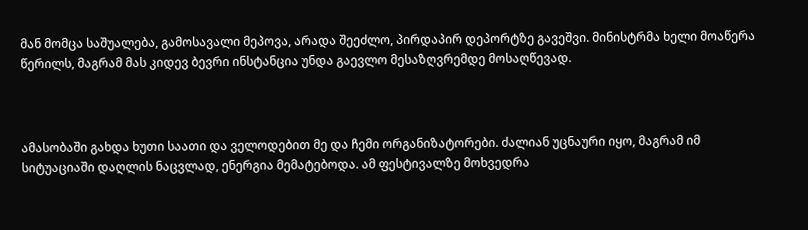მან მომცა საშუალება, გამოსავალი მეპოვა, არადა შეეძლო, პირდაპირ დეპორტზე გავეშვი. მინისტრმა ხელი მოაწერა წერილს, მაგრამ მას კიდევ ბევრი ინსტანცია უნდა გაევლო მესაზღვრემდე მოსაღწევად.



ამასობაში გახდა ხუთი საათი და ველოდებით მე და ჩემი ორგანიზატორები. ძალიან უცნაური იყო, მაგრამ იმ სიტუაციაში დაღლის ნაცვლად, ენერგია მემატებოდა. ამ ფესტივალზე მოხვედრა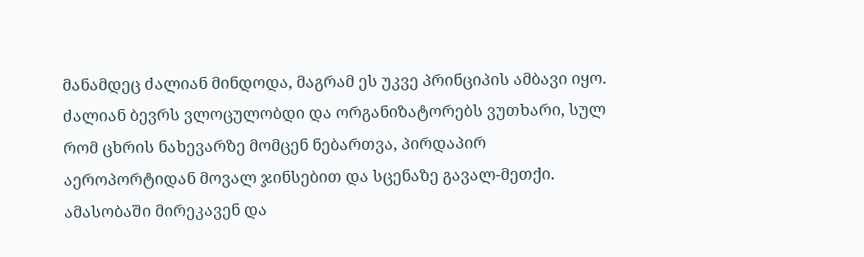მანამდეც ძალიან მინდოდა, მაგრამ ეს უკვე პრინციპის ამბავი იყო. ძალიან ბევრს ვლოცულობდი და ორგანიზატორებს ვუთხარი, სულ რომ ცხრის ნახევარზე მომცენ ნებართვა, პირდაპირ აეროპორტიდან მოვალ ჯინსებით და სცენაზე გავალ-მეთქი. ამასობაში მირეკავენ და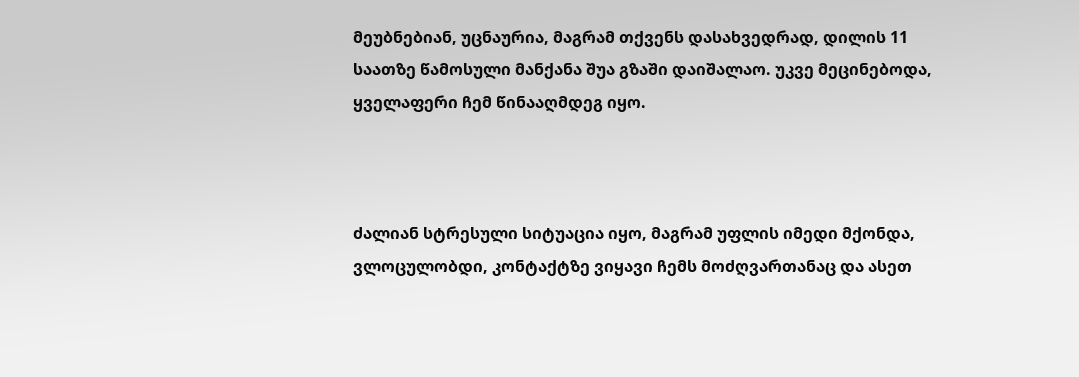მეუბნებიან, უცნაურია, მაგრამ თქვენს დასახვედრად, დილის 11 საათზე წამოსული მანქანა შუა გზაში დაიშალაო. უკვე მეცინებოდა, ყველაფერი ჩემ წინააღმდეგ იყო.



ძალიან სტრესული სიტუაცია იყო, მაგრამ უფლის იმედი მქონდა, ვლოცულობდი, კონტაქტზე ვიყავი ჩემს მოძღვართანაც და ასეთ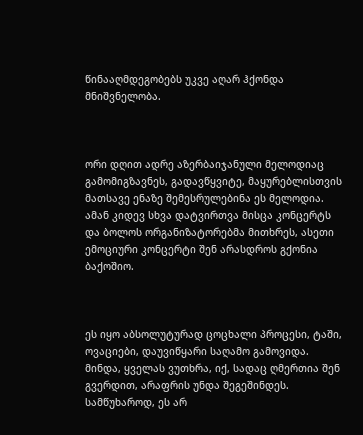წინააღმდეგობებს უკვე აღარ ჰქონდა მნიშვნელობა.



ორი დღით ადრე აზერბაიჯანული მელოდიაც გამომიგზავნეს, გადავწყვიტე, მაყურებლისთვის მათსავე ენაზე შემესრულებინა ეს მელოდია. ამან კიდევ სხვა დატვირთვა მისცა კონცერტს და ბოლოს ორგანიზატორებმა მითხრეს, ასეთი ემოციური კონცერტი შენ არასდროს გქონია ბაქოშიო.



ეს იყო აბსოლუტურად ცოცხალი პროცესი, ტაში, ოვაციები, დაუვიწყარი საღამო გამოვიდა. მინდა, ყველას ვუთხრა, იქ, სადაც ღმერთია შენ გვერდით, არაფრის უნდა შეგეშინდეს. სამწუხაროდ, ეს არ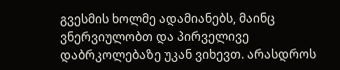გვესმის ხოლმე ადამიანებს, მაინც ვნერვიულობთ და პირველივე დაბრკოლებაზე უკან ვიხევთ. არასდროს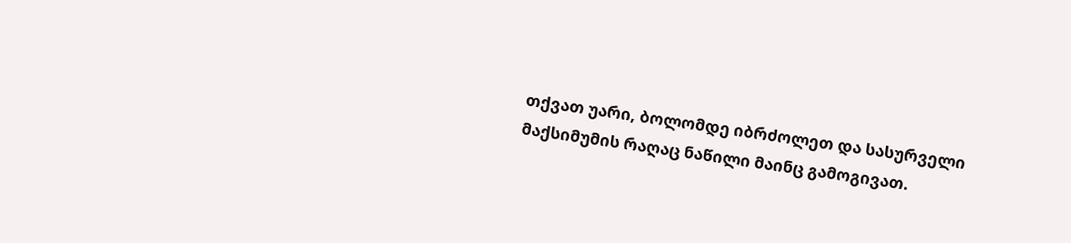თქვათ უარი, ბოლომდე იბრძოლეთ და სასურველი მაქსიმუმის რაღაც ნაწილი მაინც გამოგივათ.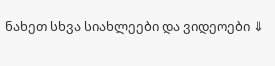ნახეთ სხვა სიახლეები და ვიდეოები ⇓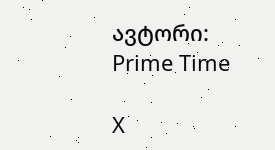ავტორი: Prime Time

X